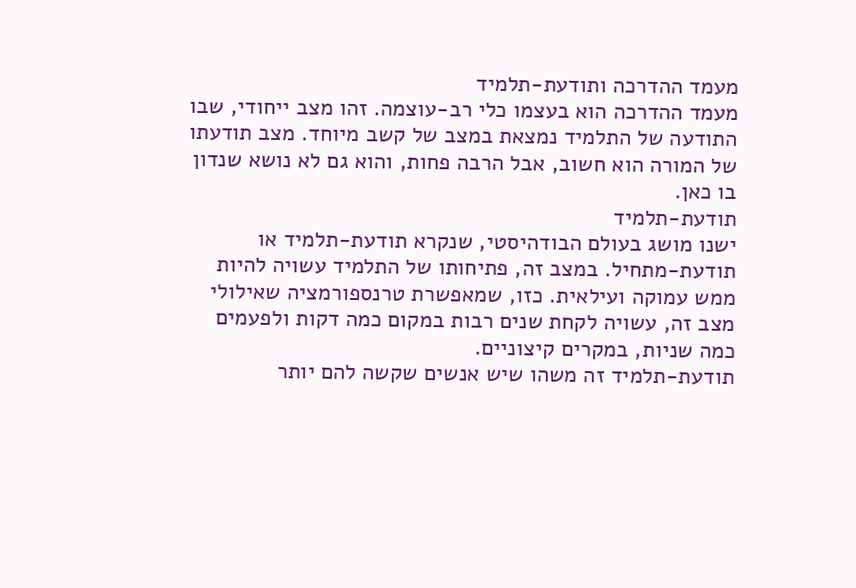מעמד ההדרכה ותודעת-תלמיד
מעמד ההדרכה הוא בעצמו כלי רב-עוצמה. זהו מצב ייחודי, שבו התודעה של התלמיד נמצאת במצב של קשב מיוחד. מצב תודעתו של המורה הוא חשוב, אבל הרבה פחות, והוא גם לא נושא שנדון בו כאן.
תודעת-תלמיד
ישנו מושג בעולם הבודהיסטי, שנקרא תודעת-תלמיד או תודעת-מתחיל. במצב זה, פתיחותו של התלמיד עשויה להיות ממש עמוקה ועילאית. כזו, שמאפשרת טרנספורמציה שאילולי מצב זה, עשויה לקחת שנים רבות במקום כמה דקות ולפעמים כמה שניות, במקרים קיצוניים.
תודעת-תלמיד זה משהו שיש אנשים שקשה להם יותר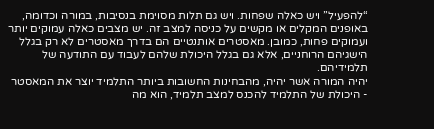“להפעיל” ויש כאלה שפחות. ויש גם תלות מסוימת בנסיבות, במורה וכדומה, באופנים המקלים או מקשים על כניסה למצב זה. יש מצבים כאלה עמוקים יותר ועמוקים פחות, כמובן. מאסטרים אותנטיים הם בדרך מאסטרים לא רק בגלל הישגיהם הרוחניים, אלא גם בגלל היכולת שלהם לעבוד עם התודעה של תלמידיהם.
יהיה המורה אשר יהיה, מהבחינות החשובות ביותר התלמיד יוצר את המאסטר - היכולת של התלמיד להכנס למצב תלמיד, הוא מה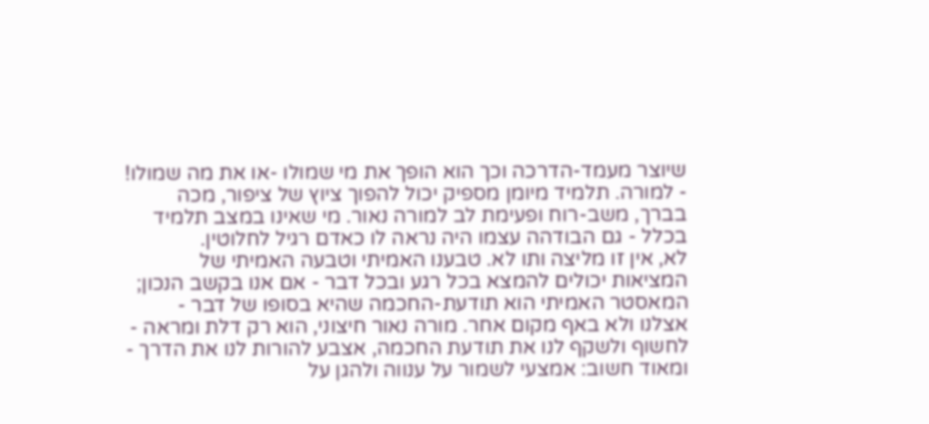שיוצר מעמד-הדרכה וכך הוא הופך את מי שמולו -או את מה שמולו! - למורה. תלמיד מיומן מספיק יכול להפוך ציוץ של ציפור, מכה בברך, משב-רוח ופעימת לב למורה נאור. מי שאינו במצב תלמיד בכלל - גם הבודהה עצמו היה נראה לו כאדם רגיל לחלוטין.
לא, אין זו מליצה ותו לא. טבענו האמיתי וטבעה האמיתי של המציאות יכולים להמצא בכל רגע ובכל דבר - אם אנו בקשב הנכון; המאסטר האמיתי הוא תודעת-החכמה שהיא בסופו של דבר - אצלנו ולא באף מקום אחר. מורה נאור חיצוני, הוא רק דלת ומראה - לחשוף ולשקף לנו את תודעת החכמה, אצבע להורות לנו את הדרך - ומאוד חשוב: אמצעי לשמור על ענווה ולהגן על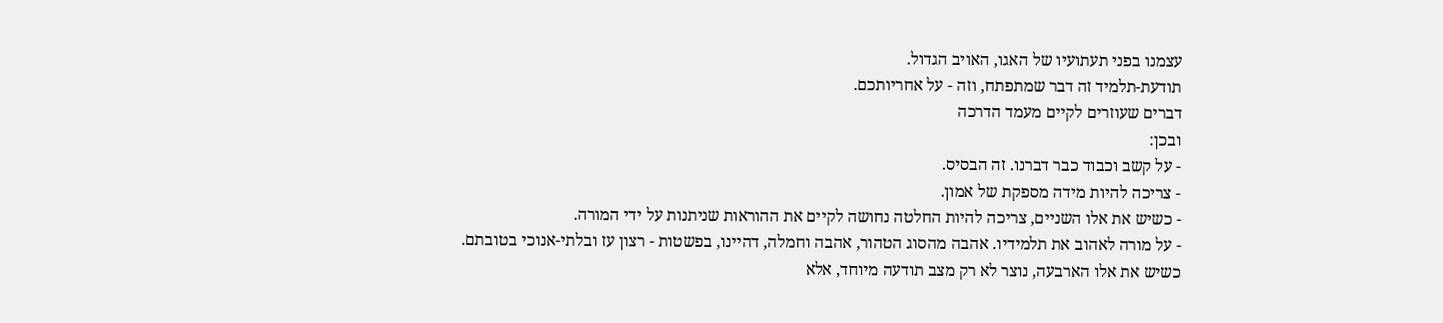עצמנו בפני תעתועיו של האגו, האויב הגדול.
תודעת-תלמיד זה דבר שמתפתח, וזה - על אחריותכם.
דברים שעוזרים לקיים מעמד הדרכה
ובכן:
- על קשב וכבוד כבר דברנו. זה הבסיס.
- צריכה להיות מידה מספקת של אמון.
- כשיש את אלו השניים, צריכה להיות החלטה נחושה לקיים את ההוראות שניתנות על ידי המורה.
- על מורה לאהוב את תלמידיו. אהבה מהסוג הטהור, אהבה וחמלה, דהיינו, בפשטות - רצון עז ובלתי-אנוכי בטובתם.
כשיש את אלו הארבעה, נוצר לא רק מצב תודעה מיוחד, אלא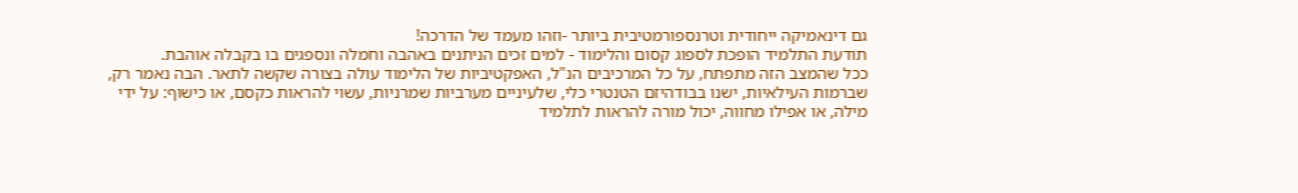גם דינאמיקה ייחודית וטרנספורמטיבית ביותר -וזהו מעמד של הדרכה!
תודעת התלמיד הופכת לספוג קסום והלימוד - למים זכים הניתנים באהבה וחמלה ונספגים בו בקבלה אוהבת.
ככל שהמצב הזה מתפתח, על כל המרכיבים הנ"ל, האפקטיביות של הלימוד עולה בצורה שקשה לתאר. הבה נאמר רק, שברמות העילאיות, ישנו בבודהיזם הטנטרי כלי, שלעיניים מערביות שמרניות, עשוי להראות כקסם, או כישוף: על ידי מילה, או אפילו מחווה, יכול מורה להראות לתלמיד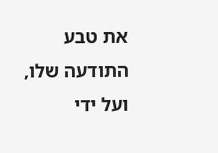את טבע התודעה שלו, ועל ידי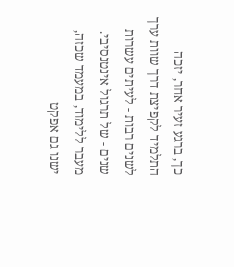כך, ברגע זעיר אחר, יזכה התלמיד לקפיצת דרך שוות ערך לשנים רבות - לעיתים עשרות שנים - של תרגול אינטנסיבי.
מעבר ללימוד, במעמד שכזה, ישנו גם אפקט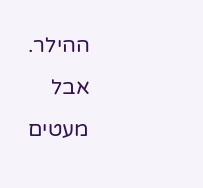ההילר.
אבל מעטים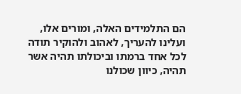הם התלמידים האלה, ומורים אלו, ועלינו להעריך, לאהוב ולהוקיר תודה לכל אחד ברמתו וביכולתו תהיה אשר תהיה, כיוון שכולנו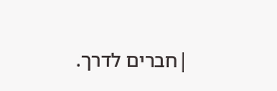|חברים לדרך.